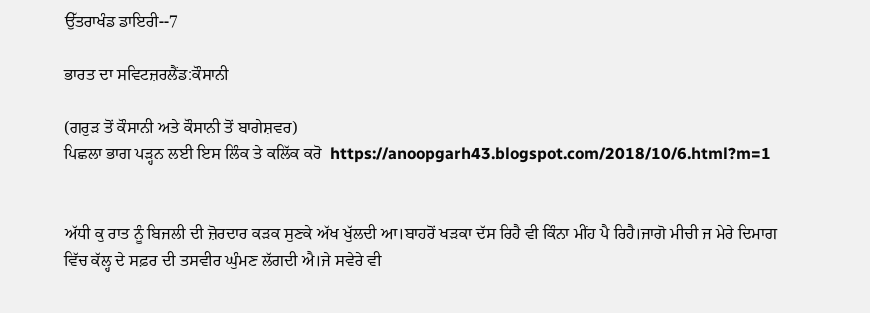ਉੱਤਰਾਖੰਡ ਡਾਇਰੀ--7

ਭਾਰਤ ਦਾ ਸਵਿਟਜ਼ਰਲੈਂਡ:ਕੌਸਾਨੀ

(ਗਰੁੜ ਤੋਂ ਕੌਸਾਨੀ ਅਤੇ ਕੌਸਾਨੀ ਤੋਂ ਬਾਗੇਸ਼ਵਰ)
ਪਿਛਲਾ ਭਾਗ ਪੜ੍ਹਨ ਲਈ ਇਸ ਲਿੰਕ ਤੇ ਕਲਿੱਕ ਕਰੋ  https://anoopgarh43.blogspot.com/2018/10/6.html?m=1


ਅੱਧੀ ਕੁ ਰਾਤ ਨੂੰ ਬਿਜਲੀ ਦੀ ਜ਼ੋਰਦਾਰ ਕੜਕ ਸੁਣਕੇ ਅੱਖ ਖੁੱਲਦੀ ਆ।ਬਾਹਰੋਂ ਖੜਕਾ ਦੱਸ ਰਿਹੈ ਵੀ ਕਿੰਨਾ ਮੀਂਹ ਪੈ ਰਿਹੈ।ਜਾਗੋ ਮੀਚੀ ਜ ਮੇਰੇ ਦਿਮਾਗ ਵਿੱਚ ਕੱਲ੍ਹ ਦੇ ਸਫ਼ਰ ਦੀ ਤਸਵੀਰ ਘੁੰਮਣ ਲੱਗਦੀ ਐ।ਜੇ ਸਵੇਰੇ ਵੀ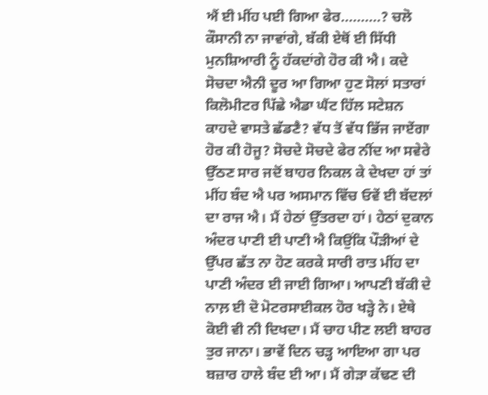ਐਂ ਈ ਮੀਂਹ ਪਈ ਗਿਆ ਫੇਰ..........? ਚਲੋ ਕੌਸਾਨੀ ਨਾ ਜਾਵਾਂਗੇ, ਬੱਕੀ ਏਥੋਂ ਈ ਸਿੱਧੀ ਮੁਨਸ਼ਿਆਰੀ ਨੂੰ ਹੱਕਦਾਂਗੇ ਹੋਰ ਕੀ ਐ। ਕਦੇ ਸੋਚਦਾ ਐਨੀ ਦੂਰ ਆ ਗਿਆ ਹੁਣ ਸੋਲਾਂ ਸਤਾਰਾਂ ਕਿਲੋਮੀਟਰ ਪਿੱਛੇ ਐਡਾ ਘੈਂਟ ਹਿੱਲ ਸਟੇਸ਼ਨ ਕਾਹਦੇ ਵਾਸਤੇ ਛੱਡਣੈ? ਵੱਧ ਤੋਂ ਵੱਧ ਭਿੱਜ ਜਾਏਂਗਾ ਹੋਰ ਕੀ ਹੋਜੂ? ਸੋਚਦੇ ਸੋਚਦੇ ਫੇਰ ਨੀਂਦ ਆ ਸਵੇਰੇ ਉੱਠਣ ਸਾਰ ਜਦੋਂ ਬਾਹਰ ਨਿਕਲ ਕੇ ਦੇਖਦਾ ਹਾਂ ਤਾਂ ਮੀਂਹ ਬੰਦ ਐ ਪਰ ਅਸਮਾਨ ਵਿੱਚ ਓਵੇਂ ਈ ਬੱਦਲਾਂ ਦਾ ਰਾਜ ਐ। ਮੈਂ ਹੇਠਾਂ ਉੱਤਰਦਾ ਹਾਂ। ਹੇਠਾਂ ਦੁਕਾਨ ਅੰਦਰ ਪਾਣੀ ਈ ਪਾਣੀ ਐ ਕਿਉਂਕਿ ਪੌੜੀਆਂ ਦੇ ਉੱਪਰ ਛੱਤ ਨਾ ਹੋਣ ਕਰਕੇ ਸਾਰੀ ਰਾਤ ਮੀਂਹ ਦਾ ਪਾਣੀ ਅੰਦਰ ਈ ਜਾਈ ਗਿਆ। ਆਪਣੀ ਬੱਕੀ ਦੇ ਨਾਲ਼ ਈ ਦੋ ਮੋਟਰਸਾਈਕਲ ਹੋਰ ਖੜ੍ਹੇ ਨੇ। ਏਥੇ ਕੋਈ ਵੀ ਨੀ ਦਿਖਦਾ। ਮੈਂ ਚਾਹ ਪੀਣ ਲਈ ਬਾਹਰ ਤੁਰ ਜਾਨਾ। ਭਾਵੇਂ ਦਿਨ ਚੜ੍ਹ ਆਇਆ ਗਾ ਪਰ ਬਜ਼ਾਰ ਹਾਲੇ ਬੰਦ ਈ ਆ। ਮੈਂ ਗੇੜਾ ਕੱਢਣ ਦੀ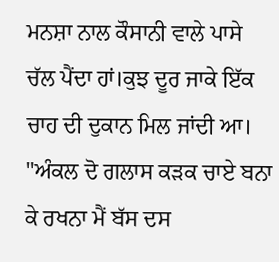ਮਨਸ਼ਾ ਨਾਲ ਕੌਸਾਨੀ ਵਾਲੇ ਪਾਸੇ ਚੱਲ ਪੈਂਦਾ ਹਾਂ।ਕੁਝ ਦੂਰ ਜਾਕੇ ਇੱਕ ਚਾਹ ਦੀ ਦੁਕਾਨ ਮਿਲ ਜਾਂਦੀ ਆ। "ਅੰਕਲ ਦੋ ਗਲਾਸ ਕੜਕ ਚਾਏ ਬਨਾ ਕੇ ਰਖਨਾ ਮੈਂ ਬੱਸ ਦਸ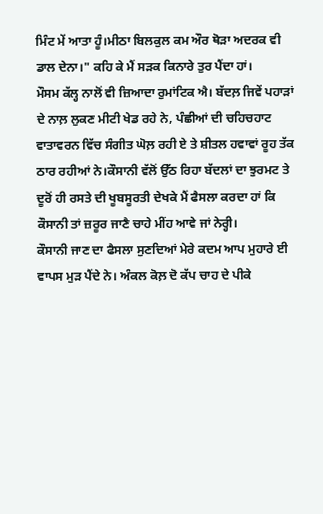ਮਿੰਟ ਮੇਂ ਆਤਾ ਹੂੰ।ਮੀਠਾ ਬਿਲਕੁਲ ਕਮ ਔਰ ਥੋੜਾ ਅਦਰਕ ਵੀ ਡਾਲ ਦੇਨਾ।" ਕਹਿ ਕੇ ਮੈਂ ਸੜਕ ਕਿਨਾਰੇ ਤੁਰ ਪੈਂਦਾ ਹਾਂ।
ਮੌਸਮ ਕੱਲ੍ਹ ਨਾਲੋਂ ਵੀ ਜ਼ਿਆਦਾ ਰੁਮਾਂਟਿਕ ਐ। ਬੱਦਲ਼ ਜਿਵੇਂ ਪਹਾੜਾਂ ਦੇ ਨਾਲ਼ ਲੁਕਣ ਮੀਟੀ ਖੇਡ ਰਹੇ ਨੇ, ਪੰਛੀਆਂ ਦੀ ਚਹਿਚਹਾਟ ਵਾਤਾਵਰਨ ਵਿੱਚ ਸੰਗੀਤ ਘੋਲ਼ ਰਹੀ ਏ ਤੇ ਸ਼ੀਤਲ ਹਵਾਵਾਂ ਰੂਹ ਤੱਕ ਠਾਰ ਰਹੀਆਂ ਨੇ।ਕੌਸਾਨੀ ਵੱਲੋਂ ਉੱਠ ਰਿਹਾ ਬੱਦਲਾਂ ਦਾ ਝੁਰਮਟ ਤੇ ਦੂਰੋਂ ਹੀ ਰਸਤੇ ਦੀ ਖੂਬਸੂਰਤੀ ਦੇਖਕੇ ਮੈਂ ਫੈਸਲਾ ਕਰਦਾ ਹਾਂ ਕਿ ਕੌਸਾਨੀ ਤਾਂ ਜ਼ਰੂਰ ਜਾਣੈ ਚਾਹੇ ਮੀਂਹ ਆਵੇ ਜਾਂ ਨੇਰ੍ਹੀ।
ਕੌਸਾਨੀ ਜਾਣ ਦਾ ਫੈਸਲਾ ਸੁਣਦਿਆਂ ਮੇਰੇ ਕਦਮ ਆਪ ਮੁਹਾਰੇ ਈ ਵਾਪਸ ਮੁੜ ਪੈਂਦੇ ਨੇ। ਅੰਕਲ ਕੋਲ਼ ਦੋ ਕੱਪ ਚਾਹ ਦੇ ਪੀਕੇ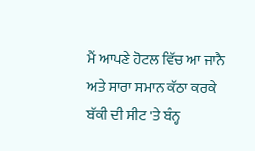ਮੈਂ ਆਪਣੇ ਹੋਟਲ ਵਿੱਚ ਆ ਜਾਨੈ ਅਤੇ ਸਾਰਾ ਸਮਾਨ ਕੱਠਾ ਕਰਕੇ ਬੱਕੀ ਦੀ ਸੀਟ 'ਤੇ ਬੰਨ੍ਹ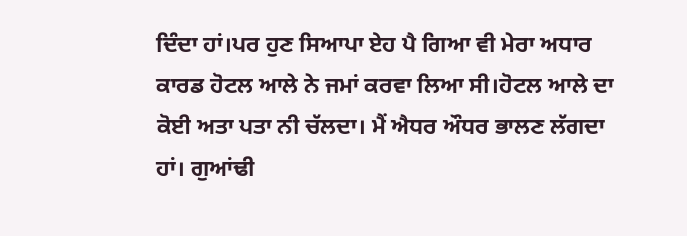ਦਿੰਦਾ ਹਾਂ।ਪਰ ਹੁਣ ਸਿਆਪਾ ਏਹ ਪੈ ਗਿਆ ਵੀ ਮੇਰਾ ਅਧਾਰ ਕਾਰਡ ਹੋਟਲ ਆਲੇ ਨੇ ਜਮਾਂ ਕਰਵਾ ਲਿਆ ਸੀ।ਹੋਟਲ ਆਲੇ ਦਾ ਕੋਈ ਅਤਾ ਪਤਾ ਨੀ ਚੱਲਦਾ। ਮੈਂ ਐਧਰ ਔਧਰ ਭਾਲਣ ਲੱਗਦਾ ਹਾਂ। ਗੁਆਂਢੀ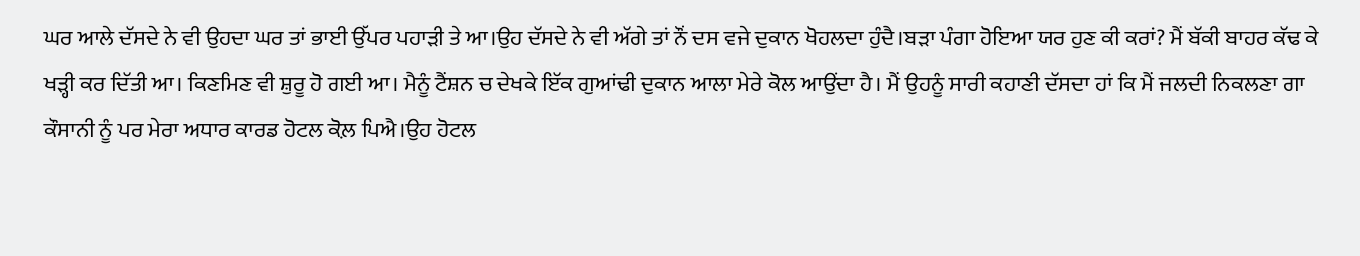ਘਰ ਆਲੇ ਦੱਸਦੇ ਨੇ ਵੀ ਉਹਦਾ ਘਰ ਤਾਂ ਭਾਈ ਉੱਪਰ ਪਹਾੜੀ ਤੇ ਆ।ਉਹ ਦੱਸਦੇ ਨੇ ਵੀ ਅੱਗੇ ਤਾਂ ਨੌਂ ਦਸ ਵਜੇ ਦੁਕਾਨ ਖੋਹਲਦਾ ਹੁੰਦੈ।ਬੜਾ ਪੰਗਾ ਹੋਇਆ ਯਰ ਹੁਣ ਕੀ ਕਰਾਂ? ਮੈਂ ਬੱਕੀ ਬਾਹਰ ਕੱਢ ਕੇ ਖੜ੍ਹੀ ਕਰ ਦਿੱਤੀ ਆ। ਕਿਣਮਿਣ ਵੀ ਸ਼ੁਰੂ ਹੋ ਗਈ ਆ। ਮੈਨੂੰ ਟੈਂਸ਼ਨ ਚ ਦੇਖਕੇ ਇੱਕ ਗੁਆਂਢੀ ਦੁਕਾਨ ਆਲਾ ਮੇਰੇ ਕੋਲ ਆਉਂਦਾ ਹੈ। ਮੈਂ ਉਹਨੂੰ ਸਾਰੀ ਕਹਾਣੀ ਦੱਸਦਾ ਹਾਂ ਕਿ ਮੈਂ ਜਲਦੀ ਨਿਕਲਣਾ ਗਾ ਕੌਸਾਨੀ ਨੂੰ ਪਰ ਮੇਰਾ ਅਧਾਰ ਕਾਰਡ ਹੋਟਲ ਕੋਲ਼ ਪਿਐ।ਉਹ ਹੋਟਲ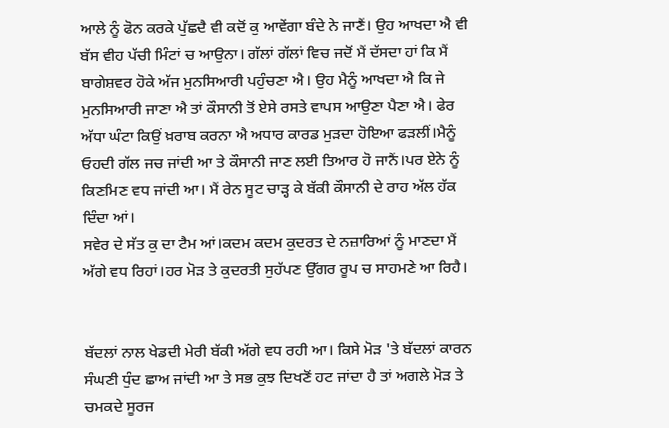ਆਲੇ ਨੂੰ ਫੋਨ ਕਰਕੇ ਪੁੱਛਦੈ ਵੀ ਕਦੋਂ ਕੁ ਆਵੇਂਗਾ ਬੰਦੇ ਨੇ ਜਾਣੈਂ। ਉਹ ਆਖਦਾ ਐ ਵੀ ਬੱਸ ਵੀਹ ਪੱਚੀ ਮਿੰਟਾਂ ਚ ਆਉਨਾ। ਗੱਲਾਂ ਗੱਲਾਂ ਵਿਚ ਜਦੋਂ ਮੈਂ ਦੱਸਦਾ ਹਾਂ ਕਿ ਮੈਂ ਬਾਗੇਸ਼ਵਰ ਹੋਕੇ ਅੱਜ ਮੁਨਸਿਆਰੀ ਪਹੁੰਚਣਾ ਐ। ਉਹ ਮੈਨੂੰ ਆਖਦਾ ਐ ਕਿ ਜੇ ਮੁਨਸਿਆਰੀ ਜਾਣਾ ਐ ਤਾਂ ਕੌਸਾਨੀ ਤੋਂ ਏਸੇ ਰਸਤੇ ਵਾਪਸ ਆਉਣਾ ਪੈਣਾ ਐ। ਫੇਰ ਅੱਧਾ ਘੰਟਾ ਕਿਉਂ ਖ਼ਰਾਬ ਕਰਨਾ ਐ ਅਧਾਰ ਕਾਰਡ ਮੁੜਦਾ ਹੋਇਆ ਫੜਲੀਂ।ਮੈਨੂੰ ਓਹਦੀ ਗੱਲ ਜਚ ਜਾਂਦੀ ਆ ਤੇ ਕੌਸਾਨੀ ਜਾਣ ਲਈ ਤਿਆਰ ਹੋ ਜਾਨੈਂ।ਪਰ ਏਨੇ ਨੂੰ ਕਿਣਮਿਣ ਵਧ ਜਾਂਦੀ ਆ। ਮੈਂ ਰੇਨ ਸੂਟ ਚਾੜ੍ਹ ਕੇ ਬੱਕੀ ਕੌਸਾਨੀ ਦੇ ਰਾਹ ਅੱਲ ਹੱਕ ਦਿੰਦਾ ਆਂ।
ਸਵੇਰ ਦੇ ਸੱਤ ਕੁ ਦਾ ਟੈਮ ਆਂ।ਕਦਮ ਕਦਮ ਕੁਦਰਤ ਦੇ ਨਜ਼ਾਰਿਆਂ ਨੂੰ ਮਾਣਦਾ ਮੈਂ ਅੱਗੇ ਵਧ ਰਿਹਾਂ।ਹਰ ਮੋੜ ਤੇ ਕੁਦਰਤੀ ਸੁਹੱਪਣ ਉੱਗਰ ਰੂਪ ਚ ਸਾਹਮਣੇ ਆ ਰਿਹੈ।


ਬੱਦਲਾਂ ਨਾਲ ਖੇਡਦੀ ਮੇਰੀ ਬੱਕੀ ਅੱਗੇ ਵਧ ਰਹੀ ਆ। ਕਿਸੇ ਮੋੜ 'ਤੇ ਬੱਦਲਾਂ ਕਾਰਨ ਸੰਘਣੀ ਧੁੰਦ ਛਾਅ ਜਾਂਦੀ ਆ ਤੇ ਸਭ ਕੁਝ ਦਿਖਣੋਂ ਹਟ ਜਾਂਦਾ ਹੈ ਤਾਂ ਅਗਲੇ ਮੋੜ ਤੇ ਚਮਕਦੇ ਸੂਰਜ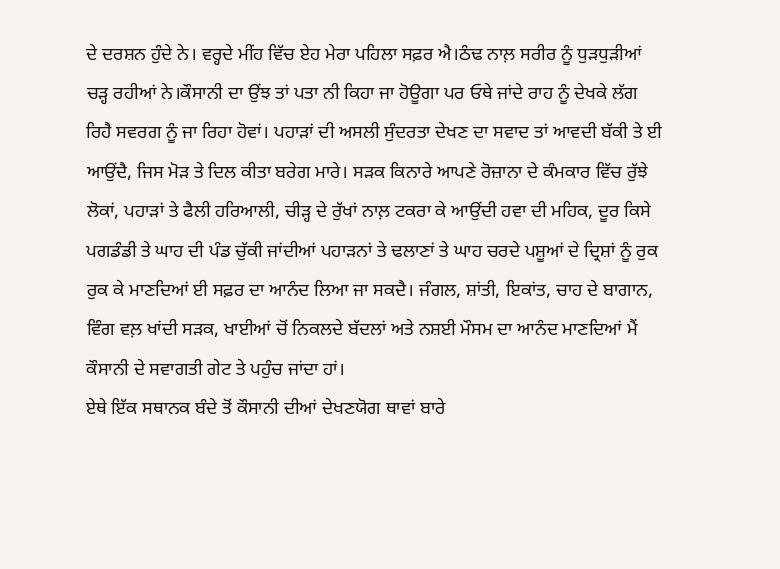ਦੇ ਦਰਸ਼ਨ ਹੁੰਦੇ ਨੇ। ਵਰ੍ਹਦੇ ਮੀਂਹ ਵਿੱਚ ਏਹ ਮੇਰਾ ਪਹਿਲਾ ਸਫ਼ਰ ਐ।ਠੰਢ ਨਾਲ਼ ਸਰੀਰ ਨੂੰ ਧੁੜਧੁੜੀਆਂ ਚੜ੍ਹ ਰਹੀਆਂ ਨੇ।ਕੌਸਾਨੀ ਦਾ ਉਂਝ ਤਾਂ ਪਤਾ ਨੀ ਕਿਹਾ ਜਾ ਹੋਊਗਾ ਪਰ ਓਥੇ ਜਾਂਦੇ ਰਾਹ ਨੂੰ ਦੇਖਕੇ ਲੱਗ ਰਿਹੈ ਸਵਰਗ ਨੂੰ ਜਾ ਰਿਹਾ ਹੋਵਾਂ। ਪਹਾੜਾਂ ਦੀ ਅਸਲੀ ਸੁੰਦਰਤਾ ਦੇਖਣ ਦਾ ਸਵਾਦ ਤਾਂ ਆਵਦੀ ਬੱਕੀ ਤੇ ਈ ਆਉਂਦੈ, ਜਿਸ ਮੋੜ ਤੇ ਦਿਲ ਕੀਤਾ ਬਰੇਗ ਮਾਰੇ। ਸੜਕ ਕਿਨਾਰੇ ਆਪਣੇ ਰੋਜ਼ਾਨਾ ਦੇ ਕੰਮਕਾਰ ਵਿੱਚ ਰੁੱਝੇ ਲੋਕਾਂ, ਪਹਾੜਾਂ ਤੇ ਫੈਲੀ ਹਰਿਆਲੀ, ਚੀੜ੍ਹ ਦੇ ਰੁੱਖਾਂ ਨਾਲ਼ ਟਕਰਾ ਕੇ ਆਉਂਦੀ ਹਵਾ ਦੀ ਮਹਿਕ, ਦੂਰ ਕਿਸੇ ਪਗਡੰਡੀ ਤੇ ਘਾਹ ਦੀ ਪੰਡ ਚੁੱਕੀ ਜਾਂਦੀਆਂ ਪਹਾੜਨਾਂ ਤੇ ਢਲਾਣਾਂ ਤੇ ਘਾਹ ਚਰਦੇ ਪਸ਼ੂਆਂ ਦੇ ਦ੍ਰਿਸ਼ਾਂ ਨੂੰ ਰੁਕ ਰੁਕ ਕੇ ਮਾਣਦਿਆਂ ਈ ਸਫ਼ਰ ਦਾ ਆਨੰਦ ਲਿਆ ਜਾ ਸਕਦੈ। ਜੰਗਲ, ਸ਼ਾਂਤੀ, ਇਕਾਂਤ, ਚਾਹ ਦੇ ਬਾਗਾਨ, ਵਿੰਗ ਵਲ਼ ਖਾਂਦੀ ਸੜਕ, ਖਾਈਆਂ ਚੋਂ ਨਿਕਲਦੇ ਬੱਦਲਾਂ ਅਤੇ ਨਸ਼ਈ ਮੌਸਮ ਦਾ ਆਨੰਦ ਮਾਣਦਿਆਂ ਮੈਂ ਕੌਸਾਨੀ ਦੇ ਸਵਾਗਤੀ ਗੇਟ ਤੇ ਪਹੁੰਚ ਜਾਂਦਾ ਹਾਂ।
ਏਥੇ ਇੱਕ ਸਥਾਨਕ ਬੰਦੇ ਤੋਂ ਕੌਸਾਨੀ ਦੀਆਂ ਦੇਖਣਯੋਗ ਥਾਵਾਂ ਬਾਰੇ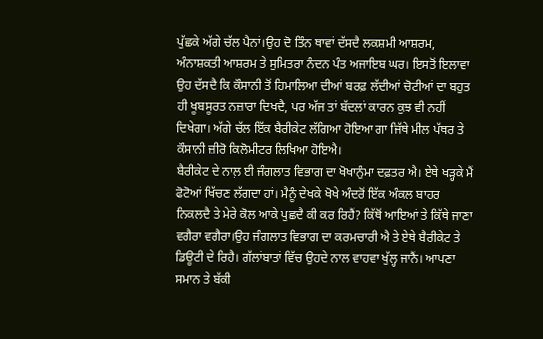ਪੁੱਛਕੇ ਅੱਗੇ ਚੱਲ ਪੈਨਾਂ।ਉਹ ਦੋ ਤਿੰਨ ਥਾਵਾਂ ਦੱਸਦੈ ਲਕਸ਼ਮੀ ਆਸ਼ਰਮ, ਅੰਨਾਸ਼ਕਤੀ ਆਸ਼ਰਮ ਤੇ ਸੁਮਿਤਰਾ ਨੰਦਨ ਪੰਤ ਅਜਾਇਬ ਘਰ। ਇਸਤੋਂ ਇਲਾਵਾ ਉਹ ਦੱਸਦੈ ਕਿ ਕੌਸਾਨੀ ਤੋਂ ਹਿਮਾਲਿਆ ਦੀਆਂ ਬਰਫ਼ ਲੱਦੀਆਂ ਚੋਟੀਆਂ ਦਾ ਬਹੁਤ ਹੀ ਖੂਬਸੂਰਤ ਨਜ਼ਾਰਾ ਦਿਖਦੈ, ਪਰ ਅੱਜ ਤਾਂ ਬੱਦਲਾਂ ਕਾਰਨ ਕੁਝ ਵੀ ਨਹੀਂ ਦਿਖੇਗਾ। ਅੱਗੇ ਚੱਲ ਇੱਕ ਬੈਰੀਕੇਟ ਲੱਗਿਆ ਹੋਇਆ ਗਾ ਜਿੱਥੇ ਮੀਲ ਪੱਥਰ ਤੇ ਕੌਸਾਨੀ ਜ਼ੀਰੋ ਕਿਲੋਮੀਟਰ ਲਿਖਿਆ ਹੋਇਐ।
ਬੈਰੀਕੇਟ ਦੇ ਨਾਲ਼ ਈ ਜੰਗਲਾਤ ਵਿਭਾਗ ਦਾ ਖੋਖਾਨੁੰਮਾ ਦਫ਼ਤਰ ਐ। ਏਥੇ ਖੜ੍ਹਕੇ ਮੈਂ ਫੋਟੋਆਂ ਖਿੱਚਣ ਲੱਗਦਾ ਹਾਂ। ਮੈਨੂੰ ਦੇਖਕੇ ਖੋਖੇ ਅੰਦਰੋਂ ਇੱਕ ਅੰਕਲ ਬਾਹਰ ਨਿਕਲਦੈ ਤੇ ਮੇਰੇ ਕੋਲ ਆਕੇ ਪੁਛਦੈ ਕੀ ਕਰ ਰਿਹੈਂ? ਕਿੱਥੋਂ ਆਇਆਂ ਤੇ ਕਿੱਥੇ ਜਾਣਾ ਵਗੈਰਾ ਵਗੈਰਾ।ਉਹ ਜੰਗਲਾਤ ਵਿਭਾਗ ਦਾ ਕਰਮਚਾਰੀ ਐ ਤੇ ਏਥੇ ਬੈਰੀਕੇਟ ਤੇ ਡਿਊਟੀ ਦੇ ਰਿਹੈ। ਗੱਲਾਂਬਾਤਾਂ ਵਿੱਚ ਉਹਦੇ ਨਾਲ ਵਾਹਵਾ ਖੁੱਲ੍ਹ ਜਾਨੈਂ। ਆਪਣਾ ਸਮਾਨ ਤੇ ਬੱਕੀ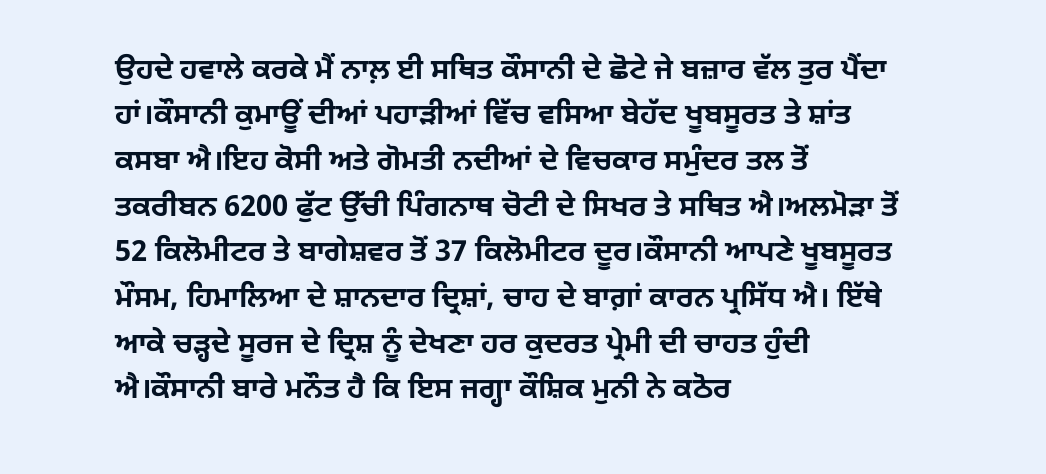ਉਹਦੇ ਹਵਾਲੇ ਕਰਕੇ ਮੈਂ ਨਾਲ਼ ਈ ਸਥਿਤ ਕੌਸਾਨੀ ਦੇ ਛੋਟੇ ਜੇ ਬਜ਼ਾਰ ਵੱਲ ਤੁਰ ਪੈਂਦਾ ਹਾਂ।ਕੌਸਾਨੀ ਕੁਮਾਊਂ ਦੀਆਂ ਪਹਾੜੀਆਂ ਵਿੱਚ ਵਸਿਆ ਬੇਹੱਦ ਖੂਬਸੂਰਤ ਤੇ ਸ਼ਾਂਤ ਕਸਬਾ ਐ।ਇਹ ਕੋਸੀ ਅਤੇ ਗੋਮਤੀ ਨਦੀਆਂ ਦੇ ਵਿਚਕਾਰ ਸਮੁੰਦਰ ਤਲ ਤੋਂ ਤਕਰੀਬਨ 6200 ਫੁੱਟ ਉੱਚੀ ਪਿੰਗਨਾਥ ਚੋਟੀ ਦੇ ਸਿਖਰ ਤੇ ਸਥਿਤ ਐ।ਅਲਮੋੜਾ ਤੋਂ 52 ਕਿਲੋਮੀਟਰ ਤੇ ਬਾਗੇਸ਼ਵਰ ਤੋਂ 37 ਕਿਲੋਮੀਟਰ ਦੂਰ।ਕੌਸਾਨੀ ਆਪਣੇ ਖੂਬਸੂਰਤ ਮੌਸਮ, ਹਿਮਾਲਿਆ ਦੇ ਸ਼ਾਨਦਾਰ ਦ੍ਰਿਸ਼ਾਂ, ਚਾਹ ਦੇ ਬਾਗ਼ਾਂ ਕਾਰਨ ਪ੍ਰਸਿੱਧ ਐ। ਇੱਥੇ ਆਕੇ ਚੜ੍ਹਦੇ ਸੂਰਜ ਦੇ ਦ੍ਰਿਸ਼ ਨੂੰ ਦੇਖਣਾ ਹਰ ਕੁਦਰਤ ਪ੍ਰੇਮੀ ਦੀ ਚਾਹਤ ਹੁੰਦੀ ਐ।ਕੌਸਾਨੀ ਬਾਰੇ ਮਨੌਤ ਹੈ ਕਿ ਇਸ ਜਗ੍ਹਾ ਕੌਸ਼ਿਕ ਮੁਨੀ ਨੇ ਕਠੋਰ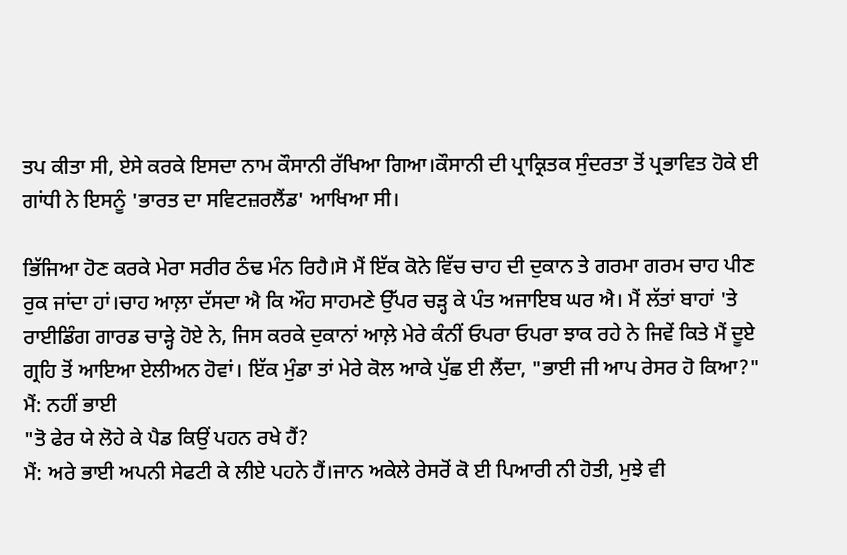ਤਪ ਕੀਤਾ ਸੀ, ਏਸੇ ਕਰਕੇ ਇਸਦਾ ਨਾਮ ਕੌਸਾਨੀ ਰੱਖਿਆ ਗਿਆ।ਕੌਸਾਨੀ ਦੀ ਪ੍ਰਾਕ੍ਰਿਤਕ ਸੁੰਦਰਤਾ ਤੋਂ ਪ੍ਰਭਾਵਿਤ ਹੋਕੇ ਈ ਗਾਂਧੀ ਨੇ ਇਸਨੂੰ 'ਭਾਰਤ ਦਾ ਸਵਿਟਜ਼ਰਲੈਂਡ' ਆਖਿਆ ਸੀ।

ਭਿੱਜਿਆ ਹੋਣ ਕਰਕੇ ਮੇਰਾ ਸਰੀਰ ਠੰਢ ਮੰਨ ਰਿਹੈ।ਸੋ ਮੈਂ ਇੱਕ ਕੋਨੇ ਵਿੱਚ ਚਾਹ ਦੀ ਦੁਕਾਨ ਤੇ ਗਰਮਾ ਗਰਮ ਚਾਹ ਪੀਣ ਰੁਕ ਜਾਂਦਾ ਹਾਂ।ਚਾਹ ਆਲ਼ਾ ਦੱਸਦਾ ਐ ਕਿ ਔਹ ਸਾਹਮਣੇ ਉੱਪਰ ਚੜ੍ਹ ਕੇ ਪੰਤ ਅਜਾਇਬ ਘਰ ਐ। ਮੈਂ ਲੱਤਾਂ ਬਾਹਾਂ 'ਤੇ ਰਾਈਡਿੰਗ ਗਾਰਡ ਚਾੜ੍ਹੇ ਹੋਏ ਨੇ, ਜਿਸ ਕਰਕੇ ਦੁਕਾਨਾਂ ਆਲ਼ੇ ਮੇਰੇ ਕੰਨੀਂ ਓਪਰਾ ਓਪਰਾ ਝਾਕ ਰਹੇ ਨੇ ਜਿਵੇਂ ਕਿਤੇ ਮੈਂ ਦੂਏ ਗ੍ਰਹਿ ਤੋਂ ਆਇਆ ਏਲੀਅਨ ਹੋਵਾਂ। ਇੱਕ ਮੁੰਡਾ ਤਾਂ ਮੇਰੇ ਕੋਲ ਆਕੇ ਪੁੱਛ ਈ ਲੈਂਦਾ, "ਭਾਈ ਜੀ ਆਪ ਰੇਸਰ ਹੋ ਕਿਆ?"
ਮੈਂ: ਨਹੀਂ ਭਾਈ
"ਤੋ ਫੇਰ ਯੇ ਲੋਹੇ ਕੇ ਪੈਡ ਕਿਉਂ ਪਹਨ ਰਖੇ ਹੈਂ?
ਮੈਂ: ਅਰੇ ਭਾਈ ਅਪਨੀ ਸੇਫਟੀ ਕੇ ਲੀਏ ਪਹਨੇ ਹੈਂ।ਜਾਨ ਅਕੇਲੇ ਰੇਸਰੋਂ ਕੋ ਈ ਪਿਆਰੀ ਨੀ ਹੋਤੀ, ਮੁਝੇ ਵੀ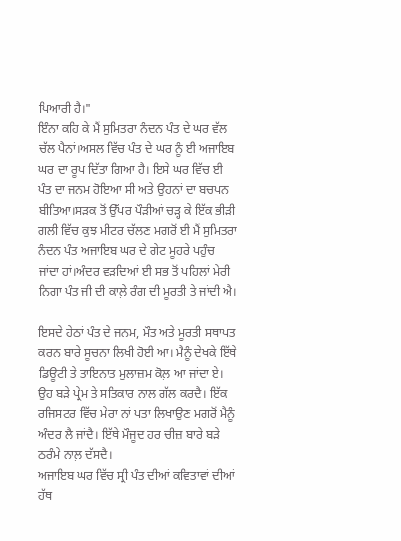ਪਿਆਰੀ ਹੈ।"
ਇੰਨਾ ਕਹਿ ਕੇ ਮੈਂ ਸੁਮਿਤਰਾ ਨੰਦਨ ਪੰਤ ਦੇ ਘਰ ਵੱਲ ਚੱਲ ਪੈਨਾਂ।ਅਸਲ ਵਿੱਚ ਪੰਤ ਦੇ ਘਰ ਨੂੰ ਈ ਅਜਾਇਬ ਘਰ ਦਾ ਰੂਪ ਦਿੱਤਾ ਗਿਆ ਹੈ। ਇਸੇ ਘਰ ਵਿੱਚ ਈ ਪੰਤ ਦਾ ਜਨਮ ਹੋਇਆ ਸੀ ਅਤੇ ਉਹਨਾਂ ਦਾ ਬਚਪਨ ਬੀਤਿਆ।ਸੜਕ ਤੋਂ ਉੱਪਰ ਪੌੜੀਆਂ ਚੜ੍ਹ ਕੇ ਇੱਕ ਭੀੜੀ ਗਲੀ ਵਿੱਚ ਕੁਝ ਮੀਟਰ ਚੱਲਣ ਮਗਰੋਂ ਈ ਮੈਂ ਸੁਮਿਤਰਾ ਨੰਦਨ ਪੰਤ ਅਜਾਇਬ ਘਰ ਦੇ ਗੇਟ ਮੂਹਰੇ ਪਹੁੰਚ ਜਾਂਦਾ ਹਾਂ।ਅੰਦਰ ਵੜਦਿਆਂ ਈ ਸਭ ਤੋਂ ਪਹਿਲਾਂ ਮੇਰੀ ਨਿਗਾ ਪੰਤ ਜੀ ਦੀ ਕਾਲ਼ੇ ਰੰਗ ਦੀ ਮੂਰਤੀ ਤੇ ਜਾਂਦੀ ਐ।

ਇਸਦੇ ਹੇਠਾਂ ਪੰਤ ਦੇ ਜਨਮ, ਮੌਤ ਅਤੇ ਮੂਰਤੀ ਸਥਾਪਤ ਕਰਨ ਬਾਰੇ ਸੂਚਨਾ ਲਿਖੀ ਹੋਈ ਆ। ਮੈਨੂੰ ਦੇਖਕੇ ਇੱਥੇ ਡਿਊਟੀ ਤੇ ਤਾਇਨਾਤ ਮੁਲਾਜ਼ਮ ਕੋਲ਼ ਆ ਜਾਂਦਾ ਏ। ਉਹ ਬੜੇ ਪ੍ਰੇਮ ਤੇ ਸਤਿਕਾਰ ਨਾਲ ਗੱਲ ਕਰਦੈ। ਇੱਕ ਰਜਿਸਟਰ ਵਿੱਚ ਮੇਰਾ ਨਾਂ ਪਤਾ ਲਿਖਾਉਣ ਮਗਰੋਂ ਮੈਨੂੰ ਅੰਦਰ ਲੈ ਜਾਂਦੈ। ਇੱਥੇ ਮੌਜੂਦ ਹਰ ਚੀਜ਼ ਬਾਰੇ ਬੜੇ ਠਰੰਮੇ ਨਾਲ਼ ਦੱਸਦੈ।
ਅਜਾਇਬ ਘਰ ਵਿੱਚ ਸ੍ਰੀ ਪੰਤ ਦੀਆਂ ਕਵਿਤਾਵਾਂ ਦੀਆਂ ਹੱਥ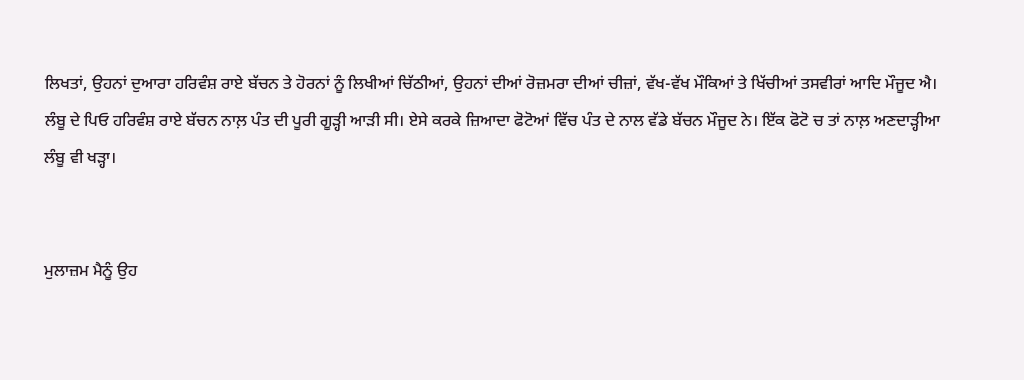ਲਿਖਤਾਂ, ਉਹਨਾਂ ਦੁਆਰਾ ਹਰਿਵੰਸ਼ ਰਾਏ ਬੱਚਨ ਤੇ ਹੋਰਨਾਂ ਨੂੰ ਲਿਖੀਆਂ ਚਿੱਠੀਆਂ, ਉਹਨਾਂ ਦੀਆਂ ਰੋਜ਼ਮਰਾ ਦੀਆਂ ਚੀਜ਼ਾਂ, ਵੱਖ-ਵੱਖ ਮੌਕਿਆਂ ਤੇ ਖਿੱਚੀਆਂ ਤਸਵੀਰਾਂ ਆਦਿ ਮੌਜੂਦ ਐ।
ਲੰਬੂ ਦੇ ਪਿਓ ਹਰਿਵੰਸ਼ ਰਾਏ ਬੱਚਨ ਨਾਲ਼ ਪੰਤ ਦੀ ਪੂਰੀ ਗੂੜ੍ਹੀ ਆੜੀ ਸੀ। ਏਸੇ ਕਰਕੇ ਜ਼ਿਆਦਾ ਫੋਟੋਆਂ ਵਿੱਚ ਪੰਤ ਦੇ ਨਾਲ ਵੱਡੇ ਬੱਚਨ ਮੌਜੂਦ ਨੇ। ਇੱਕ ਫੋਟੋ ਚ ਤਾਂ ਨਾਲ਼ ਅਣਦਾੜ੍ਹੀਆ ਲੰਬੂ ਵੀ ਖੜ੍ਹਾ।


ਮੁਲਾਜ਼ਮ ਮੈਨੂੰ ਉਹ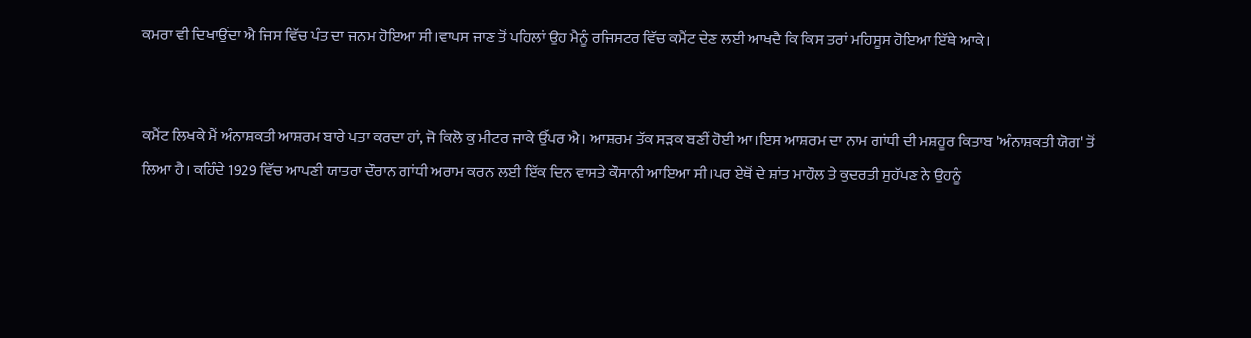ਕਮਰਾ ਵੀ ਦਿਖਾਉਂਦਾ ਐ ਜਿਸ ਵਿੱਚ ਪੰਤ ਦਾ ਜਨਮ ਹੋਇਆ ਸੀ।ਵਾਪਸ ਜਾਣ ਤੋਂ ਪਹਿਲਾਂ ਉਹ ਮੈਨੂੰ ਰਜਿਸਟਰ ਵਿੱਚ ਕਮੈਂਟ ਦੇਣ ਲਈ ਆਖਦੈ ਕਿ ਕਿਸ ਤਰਾਂ ਮਹਿਸੂਸ ਹੋਇਆ ਇੱਥੇ ਆਕੇ।


ਕਮੈਂਟ ਲਿਖਕੇ ਮੈਂ ਅੰਨਾਸ਼ਕਤੀ ਆਸ਼ਰਮ ਬਾਰੇ ਪਤਾ ਕਰਦਾ ਹਾਂ, ਜੋ ਕਿਲੋ ਕੁ ਮੀਟਰ ਜਾਕੇ ਉੱਪਰ ਐ। ਆਸ਼ਰਮ ਤੱਕ ਸੜਕ ਬਣੀਂ ਹੋਈ ਆ।ਇਸ ਆਸ਼ਰਮ ਦਾ ਨਾਮ ਗਾਂਧੀ ਦੀ ਮਸ਼ਹੂਰ ਕਿਤਾਬ 'ਅੰਨਾਸ਼ਕਤੀ ਯੋਗ' ਤੋਂ ਲਿਆ ਹੈ। ਕਹਿੰਦੇ 1929 ਵਿੱਚ ਆਪਣੀ ਯਾਤਰਾ ਦੌਰਾਨ ਗਾਂਧੀ ਅਰਾਮ ਕਰਨ ਲਈ ਇੱਕ ਦਿਨ ਵਾਸਤੇ ਕੌਸਾਨੀ ਆਇਆ ਸੀ।ਪਰ ਏਥੋਂ ਦੇ ਸ਼ਾਂਤ ਮਾਹੌਲ ਤੇ ਕੁਦਰਤੀ ਸੁਹੱਪਣ ਨੇ ਉਹਨੂੰ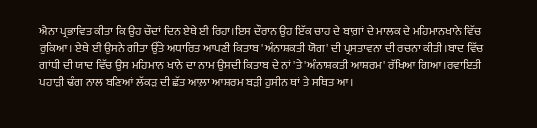ਐਨਾ ਪ੍ਰਭਾਵਿਤ ਕੀਤਾ ਕਿ ਉਹ ਚੌਦਾਂ ਦਿਨ ਏਥੇ ਈ ਰਿਹਾ।ਇਸ ਦੌਰਾਨ ਉਹ ਇੱਕ ਚਾਹ ਦੇ ਬਾਗ਼ਾਂ ਦੇ ਮਾਲਕ ਦੇ ਮਹਿਮਾਨਖਾਨੇ ਵਿੱਚ ਰੁਕਿਆ। ਏਥੇ ਈ ਉਸਨੇ ਗੀਤਾ ਉੱਤੇ ਅਧਾਰਿਤ ਆਪਣੀ ਕਿਤਾਬ 'ਅੰਨਾਸ਼ਕਤੀ ਯੋਗ' ਦੀ ਪ੍ਰਸਤਾਵਨਾ ਦੀ ਰਚਨਾ ਕੀਤੀ।ਬਾਦ ਵਿੱਚ ਗਾਂਧੀ ਦੀ ਯਾਦ ਵਿੱਚ ਉਸ ਮਹਿਮਾਨ ਖਾਨੇ ਦਾ ਨਾਮ ਉਸਦੀ ਕਿਤਾਬ ਦੇ ਨਾਂ 'ਤੇ 'ਅੰਨਾਸ਼ਕਤੀ ਆਸ਼ਰਮ' ਰੱਖਿਆ ਗਿਆ।ਰਵਾਇਤੀ ਪਹਾੜੀ ਢੰਗ ਨਾਲ ਬਣਿਆਂ ਲੱਕੜ ਦੀ ਛੱਤ ਆਲ਼ਾ ਆਸ਼ਰਮ ਬੜੀ ਹੁਸੀਨ ਥਾਂ ਤੇ ਸਥਿਤ ਆ।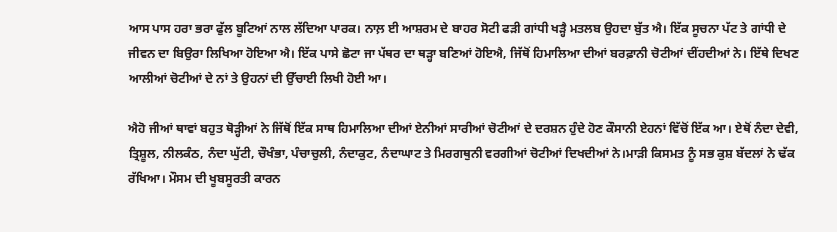ਆਸ ਪਾਸ ਹਰਾ ਭਰਾ ਫੁੱਲ ਬੂਟਿਆਂ ਨਾਲ ਲੱਦਿਆ ਪਾਰਕ। ਨਾਲ਼ ਈ ਆਸ਼ਰਮ ਦੇ ਬਾਹਰ ਸੋਟੀ ਫੜੀ ਗਾਂਧੀ ਖੜ੍ਹੈ ਮਤਲਬ ਉਹਦਾ ਬੁੱਤ ਐ। ਇੱਕ ਸੂਚਨਾ ਪੱਟ ਤੇ ਗਾਂਧੀ ਦੇ ਜੀਵਨ ਦਾ ਬਿਉਰਾ ਲਿਖਿਆ ਹੋਇਆ ਐ। ਇੱਕ ਪਾਸੇ ਛੋਟਾ ਜਾ ਪੱਥਰ ਦਾ ਥੜ੍ਹਾ ਬਣਿਆਂ ਹੋਇਐ, ਜਿੱਥੋਂ ਹਿਮਾਲਿਆ ਦੀਆਂ ਬਰਫ਼ਾਨੀ ਚੋਟੀਆਂ ਦੀਂਹਦੀਆਂ ਨੇ। ਇੱਥੇ ਦਿਖਣ ਆਲੀਆਂ ਚੋਟੀਆਂ ਦੇ ਨਾਂ ਤੇ ਉਹਨਾਂ ਦੀ ਉੱਚਾਈ ਲਿਖੀ ਹੋਈ ਆ।

ਐਹੋ ਜੀਆਂ ਥਾਵਾਂ ਬਹੁਤ ਥੋੜ੍ਹੀਆਂ ਨੇ ਜਿੱਥੋਂ ਇੱਕ ਸਾਥ ਹਿਮਾਲਿਆ ਦੀਆਂ ਏਨੀਆਂ ਸਾਰੀਆਂ ਚੋਟੀਆਂ ਦੇ ਦਰਸ਼ਨ ਹੁੰਦੇ ਹੋਣ ਕੌਸਾਨੀ ਏਹਨਾਂ ਵਿੱਚੋਂ ਇੱਕ ਆ। ਏਥੋਂ ਨੰਦਾ ਦੇਵੀ, ਤ੍ਰਿਸ਼ੂਲ, ਨੀਲਕੰਠ, ਨੰਦਾ ਘੁੱਟੀ, ਚੌਖੰਭਾ, ਪੰਚਾਚੁਲੀ, ਨੰਦਾਕੁਟ, ਨੰਦਾਘਾਟ ਤੇ ਮਿਰਗਥੁਨੀ ਵਰਗੀਆਂ ਚੋਟੀਆਂ ਦਿਖਦੀਆਂ ਨੇ।ਮਾੜੀ ਕਿਸਮਤ ਨੂੰ ਸਭ ਕੁਸ਼ ਬੱਦਲਾਂ ਨੇ ਢੱਕ ਰੱਖਿਆ। ਮੌਸਮ ਦੀ ਖੂਬਸੂਰਤੀ ਕਾਰਨ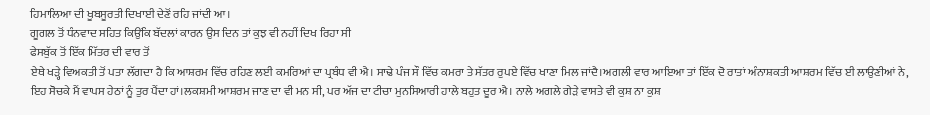ਹਿਮਾਲਿਆ ਦੀ ਖੂਬਸੂਰਤੀ ਦਿਖਾਈ ਦੇਣੋਂ ਰਹਿ ਜਾਂਦੀ ਆ।
ਗੂਗਲ ਤੋਂ ਧੰਨਵਾਦ ਸਹਿਤ ਕਿਉਂਕਿ ਬੱਦਲਾਂ ਕਾਰਨ ਉਸ ਦਿਨ ਤਾਂ ਕੁਝ ਵੀ ਨਹੀਂ ਦਿਖ ਰਿਹਾ ਸੀ
ਫੇਸਬੁੱਕ ਤੋਂ ਇੱਕ ਮਿੱਤਰ ਦੀ ਵਾਰ ਤੋਂ
ਏਥੇ ਖੜ੍ਹੇ ਵਿਅਕਤੀ ਤੋਂ ਪਤਾ ਲੱਗਦਾ ਹੈ ਕਿ ਆਸ਼ਰਮ ਵਿੱਚ ਰਹਿਣ ਲਈ ਕਮਰਿਆਂ ਦਾ ਪ੍ਰਬੰਧ ਵੀ ਐ। ਸਾਢੇ ਪੰਜ ਸੌ ਵਿੱਚ ਕਮਰਾ ਤੇ ਸੱਤਰ ਰੁਪਏ ਵਿੱਚ ਖਾਣਾ ਮਿਲ ਜਾਂਦੈ।ਅਗਲੀ ਵਾਰ ਆਇਆ ਤਾਂ ਇੱਕ ਦੋ ਰਾਤਾਂ ਅੰਨਾਸ਼ਕਤੀ ਆਸ਼ਰਮ ਵਿੱਚ ਈ ਲਾਉਣੀਆਂ ਨੇ, ਇਹ ਸੋਚਕੇ ਮੈਂ ਵਾਪਸ ਹੇਠਾਂ ਨੂੰ ਤੁਰ ਪੈਂਦਾ ਹਾਂ।ਲਕਸ਼ਮੀ ਆਸ਼ਰਮ ਜਾਣ ਦਾ ਵੀ ਮਨ ਸੀ, ਪਰ ਅੱਜ ਦਾ ਟੀਚਾ ਮੁਨਸਿਆਰੀ ਹਾਲੇ ਬਹੁਤ ਦੂਰ ਐ। ਨਾਲੇ ਅਗਲੇ ਗੇੜੇ ਵਾਸਤੇ ਵੀ ਕੁਸ਼ ਨਾ ਕੁਸ਼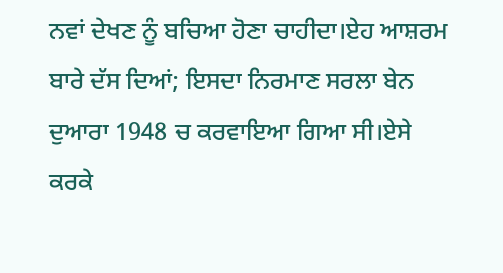ਨਵਾਂ ਦੇਖਣ ਨੂੰ ਬਚਿਆ ਹੋਣਾ ਚਾਹੀਦਾ।ਏਹ ਆਸ਼ਰਮ ਬਾਰੇ ਦੱਸ ਦਿਆਂ; ਇਸਦਾ ਨਿਰਮਾਣ ਸਰਲਾ ਬੇਨ ਦੁਆਰਾ 1948 ਚ ਕਰਵਾਇਆ ਗਿਆ ਸੀ।ਏਸੇ ਕਰਕੇ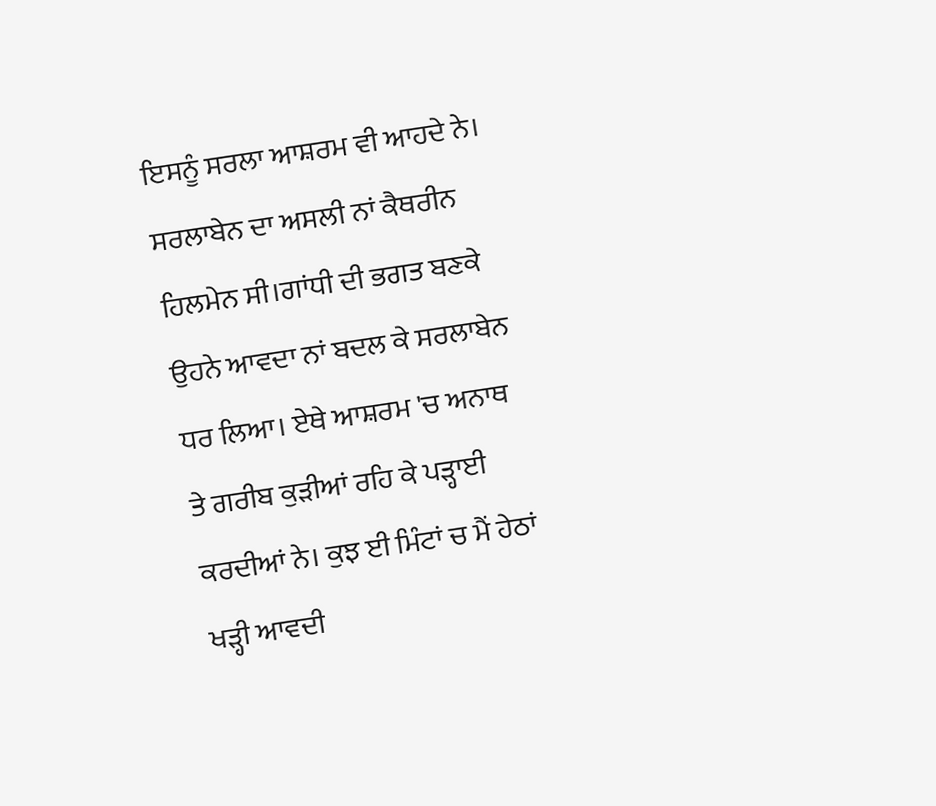ਇਸਨੂੰ ਸਰਲਾ ਆਸ਼ਰਮ ਵੀ ਆਹਦੇ ਨੇ। ਸਰਲਾਬੇਨ ਦਾ ਅਸਲੀ ਨਾਂ ਕੈਥਰੀਨ ਹਿਲਮੇਨ ਸੀ।ਗਾਂਧੀ ਦੀ ਭਗਤ ਬਣਕੇ ਉਹਨੇ ਆਵਦਾ ਨਾਂ ਬਦਲ ਕੇ ਸਰਲਾਬੇਨ ਧਰ ਲਿਆ। ਏਥੇ ਆਸ਼ਰਮ 'ਚ ਅਨਾਥ ਤੇ ਗਰੀਬ ਕੁੜੀਆਂ ਰਹਿ ਕੇ ਪੜ੍ਹਾਈ ਕਰਦੀਆਂ ਨੇ। ਕੁਝ ਈ ਮਿੰਟਾਂ ਚ ਮੈਂ ਹੇਠਾਂ ਖੜ੍ਹੀ ਆਵਦੀ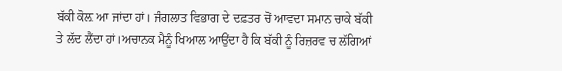ਬੱਕੀ ਕੋਲ਼ ਆ ਜਾਂਦਾ ਹਾਂ। ਜੰਗਲਾਤ ਵਿਭਾਗ ਦੇ ਦਫ਼ਤਰ ਚੋਂ ਆਵਦਾ ਸਮਾਨ ਚਾਕੇ ਬੱਕੀ ਤੇ ਲੱਦ ਲੈਂਦਾ ਹਾਂ।ਅਚਾਨਕ ਮੈਨੂੰ ਖਿਆਲ ਆਉਂਦਾ ਹੈ ਕਿ ਬੱਕੀ ਨੂੰ ਰਿਜ਼ਰਵ ਚ ਲੱਗਿਆਂ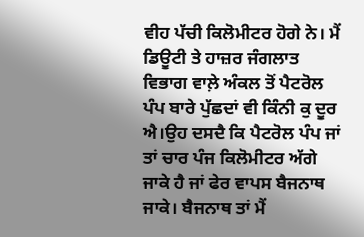ਵੀਹ ਪੱਚੀ ਕਿਲੋਮੀਟਰ ਹੋਗੇ ਨੇ। ਮੈਂ ਡਿਊਟੀ ਤੇ ਹਾਜ਼ਰ ਜੰਗਲਾਤ ਵਿਭਾਗ ਵਾਲ਼ੇ ਅੰਕਲ ਤੋਂ ਪੈਟਰੋਲ ਪੰਪ ਬਾਰੇ ਪੁੱਛਦਾਂ ਵੀ ਕਿੰਨੀ ਕੁ ਦੂਰ ਐ।ਉਹ ਦਸਦੈ ਕਿ ਪੈਟਰੋਲ ਪੰਪ ਜਾਂ ਤਾਂ ਚਾਰ ਪੰਜ ਕਿਲੋਮੀਟਰ ਅੱਗੇ ਜਾਕੇ ਹੈ ਜਾਂ ਫੇਰ ਵਾਪਸ ਬੈਜਨਾਥ ਜਾਕੇ। ਬੈਜਨਾਥ ਤਾਂ ਮੈਂ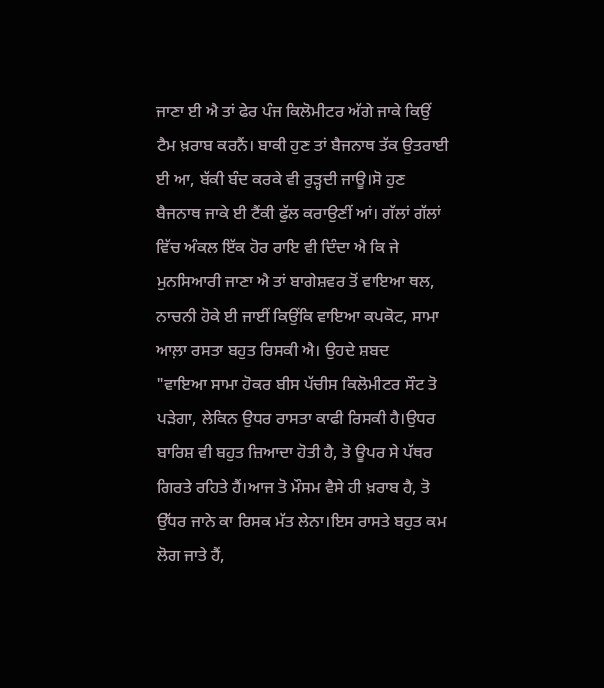ਜਾਣਾ ਈ ਐ ਤਾਂ ਫੇਰ ਪੰਜ ਕਿਲੋਮੀਟਰ ਅੱਗੇ ਜਾਕੇ ਕਿਉਂ ਟੈਮ ਖ਼ਰਾਬ ਕਰਨੈਂ। ਬਾਕੀ ਹੁਣ ਤਾਂ ਬੈਜਨਾਥ ਤੱਕ ਉਤਰਾਈ ਈ ਆ, ਬੱਕੀ ਬੰਦ ਕਰਕੇ ਵੀ ਰੁੜ੍ਹਦੀ ਜਾਊ।ਸੋ ਹੁਣ ਬੈਜਨਾਥ ਜਾਕੇ ਈ ਟੈਂਕੀ ਫੁੱਲ ਕਰਾਉਣੀਂ ਆਂ। ਗੱਲਾਂ ਗੱਲਾਂ ਵਿੱਚ ਅੰਕਲ ਇੱਕ ਹੋਰ ਰਾਇ ਵੀ ਦਿੰਦਾ ਐ ਕਿ ਜੇ ਮੁਨਸਿਆਰੀ ਜਾਣਾ ਐ ਤਾਂ ਬਾਗੇਸ਼ਵਰ ਤੋਂ ਵਾਇਆ ਥਲ, ਨਾਚਨੀ ਹੋਕੇ ਈ ਜਾਈਂ ਕਿਉਂਕਿ ਵਾਇਆ ਕਪਕੋਟ, ਸਾਮਾ ਆਲ਼ਾ ਰਸਤਾ ਬਹੁਤ ਰਿਸਕੀ ਐ। ਉਹਦੇ ਸ਼ਬਦ
"ਵਾਇਆ ਸਾਮਾ ਹੋਕਰ ਬੀਸ ਪੱਚੀਸ ਕਿਲੋਮੀਟਰ ਸੌਟ ਤੋ ਪੜੇਗਾ, ਲੇਕਿਨ ਉਧਰ ਰਾਸਤਾ ਕਾਫੀ ਰਿਸਕੀ ਹੈ।ਉਧਰ ਬਾਰਿਸ਼ ਵੀ ਬਹੁਤ ਜ਼ਿਆਦਾ ਹੋਤੀ ਹੈ, ਤੋ ਊਪਰ ਸੇ ਪੱਥਰ ਗਿਰਤੇ ਰਹਿਤੇ ਹੈਂ।ਆਜ ਤੋ ਮੌਸਮ ਵੈਸੇ ਹੀ ਖ਼ਰਾਬ ਹੈ, ਤੋ ਉੱਧਰ ਜਾਨੇ ਕਾ ਰਿਸਕ ਮੱਤ ਲੇਨਾ।ਇਸ ਰਾਸਤੇ ਬਹੁਤ ਕਮ ਲੋਗ ਜਾਤੇ ਹੈਂ,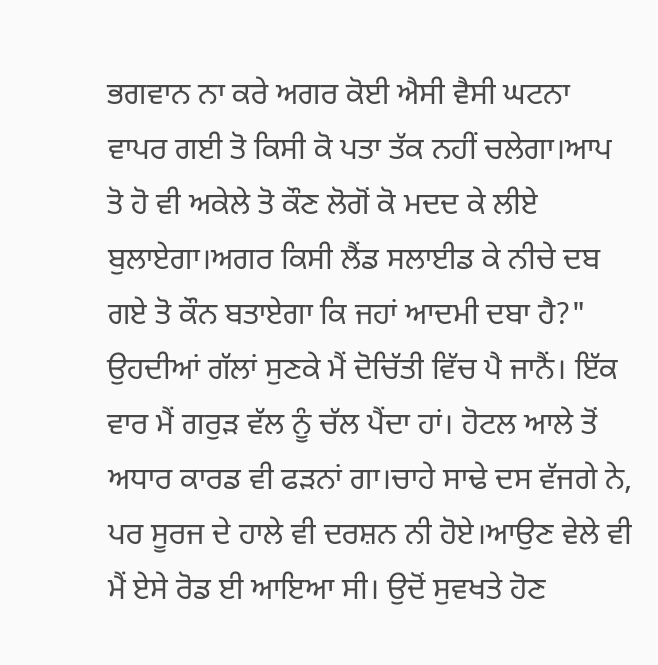ਭਗਵਾਨ ਨਾ ਕਰੇ ਅਗਰ ਕੋਈ ਐਸੀ ਵੈਸੀ ਘਟਨਾ ਵਾਪਰ ਗਈ ਤੋ ਕਿਸੀ ਕੋ ਪਤਾ ਤੱਕ ਨਹੀਂ ਚਲੇਗਾ।ਆਪ ਤੋ ਹੋ ਵੀ ਅਕੇਲੇ ਤੋ ਕੌਣ ਲੋਗੋਂ ਕੋ ਮਦਦ ਕੇ ਲੀਏ ਬੁਲਾਏਗਾ।ਅਗਰ ਕਿਸੀ ਲੈਂਡ ਸਲਾਈਡ ਕੇ ਨੀਚੇ ਦਬ ਗਏ ਤੋ ਕੌਨ ਬਤਾਏਗਾ ਕਿ ਜਹਾਂ ਆਦਮੀ ਦਬਾ ਹੈ?"
ਉਹਦੀਆਂ ਗੱਲਾਂ ਸੁਣਕੇ ਮੈਂ ਦੋਚਿੱਤੀ ਵਿੱਚ ਪੈ ਜਾਨੈਂ। ਇੱਕ ਵਾਰ ਮੈਂ ਗਰੁੜ ਵੱਲ ਨੂੰ ਚੱਲ ਪੈਂਦਾ ਹਾਂ। ਹੋਟਲ ਆਲੇ ਤੋਂ ਅਧਾਰ ਕਾਰਡ ਵੀ ਫੜਨਾਂ ਗਾ।ਚਾਹੇ ਸਾਢੇ ਦਸ ਵੱਜਗੇ ਨੇ, ਪਰ ਸੂਰਜ ਦੇ ਹਾਲੇ ਵੀ ਦਰਸ਼ਨ ਨੀ ਹੋਏ।ਆਉਣ ਵੇਲੇ ਵੀ ਮੈਂ ਏਸੇ ਰੋਡ ਈ ਆਇਆ ਸੀ। ਉਦੋਂ ਸੁਵਖਤੇ ਹੋਣ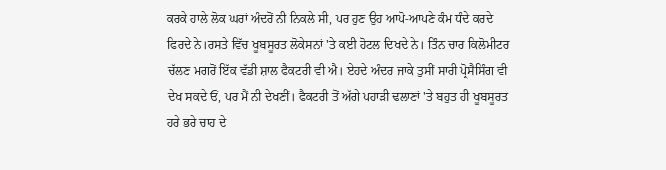ਕਰਕੇ ਹਾਲੇ ਲੋਕ ਘਰਾਂ ਅੰਦਰੋਂ ਨੀ ਨਿਕਲੇ ਸੀ, ਪਰ ਹੁਣ ਉਹ ਆਪੋ-ਆਪਣੇ ਕੰਮ ਧੰਦੇ ਕਰਦੇ ਫਿਰਦੇ ਨੇ।ਰਸਤੇ ਵਿੱਚ ਖੂਬਸੂਰਤ ਲੋਕੇਸਨਾਂ 'ਤੇ ਕਈ ਹੋਟਲ ਦਿਖਦੇ ਨੇ। ਤਿੰਨ ਚਾਰ ਕਿਲੋਮੀਟਰ ਚੱਲਣ ਮਗਰੋਂ ਇੱਕ ਵੱਡੀ ਸ਼ਾਲ ਫੈਕਟਰੀ ਵੀ ਐ। ਏਹਦੇ ਅੰਦਰ ਜਾਕੇ ਤੁਸੀਂ ਸਾਰੀ ਪ੍ਰੋਸੈਸਿੰਗ ਵੀ ਦੇਖ ਸਕਦੇ ਓਂ, ਪਰ ਮੈਂ ਨੀ ਦੇਖਣੀਂ। ਫੈਕਟਰੀ ਤੋਂ ਅੱਗੇ ਪਹਾੜੀ ਢਲਾਣਾਂ 'ਤੇ ਬਹੁਤ ਹੀ ਖੂਬਸੂਰਤ ਹਰੇ ਭਰੇ ਚਾਹ ਦੇ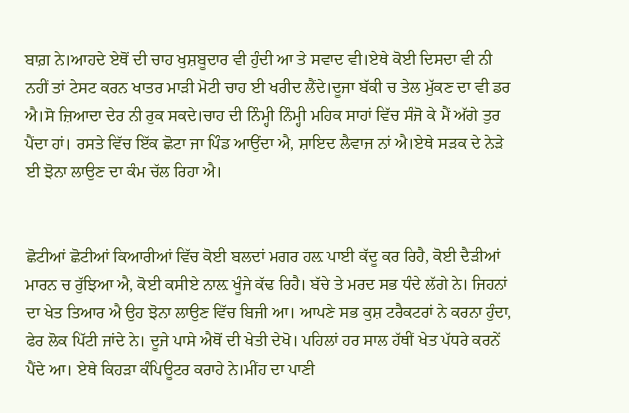ਬਾਗ਼ ਨੇ।ਆਹਦੇ ਏਥੋਂ ਦੀ ਚਾਹ ਖੁਸ਼ਬੂਦਾਰ ਵੀ ਹੁੰਦੀ ਆ ਤੇ ਸਵਾਦ ਵੀ।ਏਥੇ ਕੋਈ ਦਿਸਦਾ ਵੀ ਨੀ ਨਹੀਂ ਤਾਂ ਟੇਸਟ ਕਰਨ ਖਾਤਰ ਮਾੜੀ ਮੋਟੀ ਚਾਹ ਈ ਖਰੀਦ ਲੈਂਦੇ।ਦੂਜਾ ਬੱਕੀ ਚ ਤੇਲ ਮੁੱਕਣ ਦਾ ਵੀ ਡਰ ਐ।ਸੋ ਜ਼ਿਆਦਾ ਦੇਰ ਨੀ ਰੁਕ ਸਕਦੇ।ਚਾਹ ਦੀ ਨਿੰਮ੍ਹੀ ਨਿੰਮ੍ਹੀ ਮਹਿਕ ਸਾਹਾਂ ਵਿੱਚ ਸੰਜੋ ਕੇ ਮੈਂ ਅੱਗੇ ਤੁਰ ਪੈਂਦਾ ਹਾਂ। ਰਸਤੇ ਵਿੱਚ ਇੱਕ ਛੋਟਾ ਜਾ ਪਿੰਡ ਆਉਂਦਾ ਐ, ਸ਼ਾਇਦ ਲੈਵਾਜ ਨਾਂ ਐ।ਏਥੇ ਸੜਕ ਦੇ ਨੇੜੇ ਈ ਝੋਨਾ ਲਾਉਣ ਦਾ ਕੰਮ ਚੱਲ ਰਿਹਾ ਐ।


ਛੋਟੀਆਂ ਛੋਟੀਆਂ ਕਿਆਰੀਆਂ ਵਿੱਚ ਕੋਈ ਬਲਦਾਂ ਮਗਰ ਹਲ਼ ਪਾਈ ਕੱਦੂ ਕਰ ਰਿਹੈ, ਕੋਈ ਦੈੜੀਆਂ ਮਾਰਨ ਚ ਰੁੱਝਿਆ ਐ, ਕੋਈ ਕਸੀਏ ਨਾਲ਼ ਖੂੰਜੇ ਕੱਢ ਰਿਹੈ। ਬੱਚੇ ਤੇ ਮਰਦ ਸਭ ਧੰਦੇ ਲੱਗੇ ਨੇ। ਜਿਹਨਾਂ ਦਾ ਖੇਤ ਤਿਆਰ ਐ ਉਹ ਝੋਨਾ ਲਾਉਣ ਵਿੱਚ ਬਿਜੀ ਆ। ਆਪਣੇ ਸਭ ਕੁਸ਼ ਟਰੈਕਟਰਾਂ ਨੇ ਕਰਨਾ ਹੁੰਦਾ, ਫੇਰ ਲੋਕ ਪਿੱਟੀ ਜਾਂਦੇ ਨੇ। ਦੂਜੇ ਪਾਸੇ ਐਥੋਂ ਦੀ ਖੇਤੀ ਦੇਖੋ। ਪਹਿਲਾਂ ਹਰ ਸਾਲ ਹੱਥੀਂ ਖੇਤ ਪੱਧਰੇ ਕਰਨੇਂ ਪੈਂਦੇ ਆ। ਏਥੇ ਕਿਹੜਾ ਕੰਪਿਊਟਰ ਕਰਾਹੇ ਨੇ।ਮੀਂਹ ਦਾ ਪਾਣੀ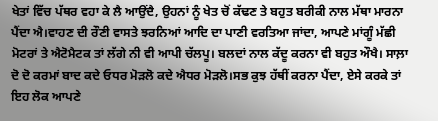ਖੇਤਾਂ ਵਿੱਚ ਪੱਥਰ ਵਹਾ ਕੇ ਲੈ ਆਉਂਦੈ, ਉਹਨਾਂ ਨੂੰ ਖੇਤ ਚੋਂ ਕੱਢਣ ਤੇ ਬਹੁਤ ਬਰੀਕੀ ਨਾਲ ਮੱਥਾ ਮਾਰਨਾ ਪੈਂਦਾ ਐ।ਵਾਹਣ ਦੀ ਰੌਣੀ ਵਾਸਤੇ ਝਰਨਿਆਂ ਆਦਿ ਦਾ ਪਾਣੀ ਵਰਤਿਆ ਜਾਂਦਾ, ਆਪਣੇ ਮਾਂਗੂੰ ਮੱਛੀ ਮੋਟਰਾਂ ਤੇ ਐਟੋਮੈਟਕ ਤਾਂ ਲੱਗੇ ਨੀ ਵੀ ਆਪੀ ਚੱਲਪੂ। ਬਲਦਾਂ ਨਾਲ ਕੱਦੂ ਕਰਨਾ ਵੀ ਬਹੁਤ ਔਖੈ। ਸਾਲ਼ਾ ਦੋ ਦੋ ਕਰਮਾਂ ਬਾਦ ਕਦੇ ਓਧਰ ਮੋੜਲੋ ਕਦੇ ਐਧਰ ਮੋੜਲੋ।ਸਭ ਕੁਝ ਹੱਥੀਂ ਕਰਨਾ ਪੈਂਦਾ, ਏਸੇ ਕਰਕੇ ਤਾਂ ਇਹ ਲੋਕ ਆਪਣੇ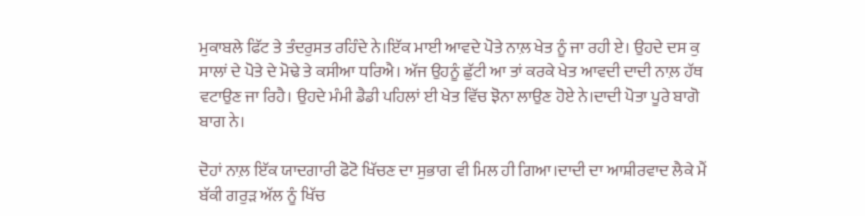ਮੁਕਾਬਲੇ ਫਿੱਟ ਤੇ ਤੰਦਰੁਸਤ ਰਹਿੰਦੇ ਨੇ।ਇੱਕ ਮਾਈ ਆਵਦੇ ਪੋਤੇ ਨਾਲ਼ ਖੇਤ ਨੂੰ ਜਾ ਰਹੀ ਏ। ਉਹਦੇ ਦਸ ਕੁ ਸਾਲਾਂ ਦੇ ਪੋਤੇ ਦੇ ਮੋਢੇ ਤੇ ਕਸੀਆ ਧਰਿਐ। ਅੱਜ ਉਹਨੂੰ ਛੁੱਟੀ ਆ ਤਾਂ ਕਰਕੇ ਖੇਤ ਆਵਦੀ ਦਾਦੀ ਨਾਲ਼ ਹੱਥ ਵਟਾਉਣ ਜਾ ਰਿਹੈ। ਉਹਦੇ ਮੰਮੀ ਡੈਡੀ ਪਹਿਲਾਂ ਈ ਖੇਤ ਵਿੱਚ ਝੋਨਾ ਲਾਉਣ ਹੋਏ ਨੇ।ਦਾਦੀ ਪੋਤਾ ਪੂਰੇ ਬਾਗੋ ਬਾਗ ਨੇ।

ਦੋਹਾਂ ਨਾਲ਼ ਇੱਕ ਯਾਦਗਾਰੀ ਫੋਟੋ ਖਿੱਚਣ ਦਾ ਸੁਭਾਗ ਵੀ ਮਿਲ ਹੀ ਗਿਆ।ਦਾਦੀ ਦਾ ਆਸ਼ੀਰਵਾਦ ਲੈਕੇ ਮੈਂ ਬੱਕੀ ਗਰੁੜ ਅੱਲ ਨੂੰ ਖਿੱਚ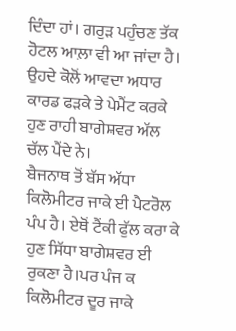ਦਿੰਦਾ ਹਾਂ। ਗਰੁੜ ਪਹੁੰਚਣ ਤੱਕ ਹੋਟਲ ਆਲ਼ਾ ਵੀ ਆ ਜਾਂਦਾ ਹੈ। ਉਹਦੇ ਕੋਲੋਂ ਆਵਦਾ ਅਧਾਰ ਕਾਰਡ ਫੜਕੇ ਤੇ ਪੇਮੈਂਟ ਕਰਕੇ ਹੁਣ ਰਾਹੀ ਬਾਗੇਸ਼ਵਰ ਅੱਲ ਚੱਲ ਪੈਂਦੇ ਨੇ।
ਬੈਜਨਾਥ ਤੋਂ ਬੱਸ ਅੱਧਾ ਕਿਲੋਮੀਟਰ ਜਾਕੇ ਈ ਪੈਟਰੋਲ ਪੰਪ ਹੈ। ਏਥੋਂ ਟੈਂਕੀ ਫੁੱਲ ਕਰਾ ਕੇ ਹੁਣ ਸਿੱਧਾ ਬਾਗੇਸ਼ਵਰ ਈ ਰੁਕਣਾ ਹੈ।ਪਰ ਪੰਜ ਕ ਕਿਲੋਮੀਟਰ ਦੂਰ ਜਾਕੇ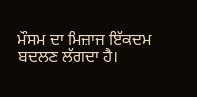ਮੌਸਮ ਦਾ ਮਿਜ਼ਾਜ ਇੱਕਦਮ ਬਦਲਣ ਲੱਗਦਾ ਹੈ।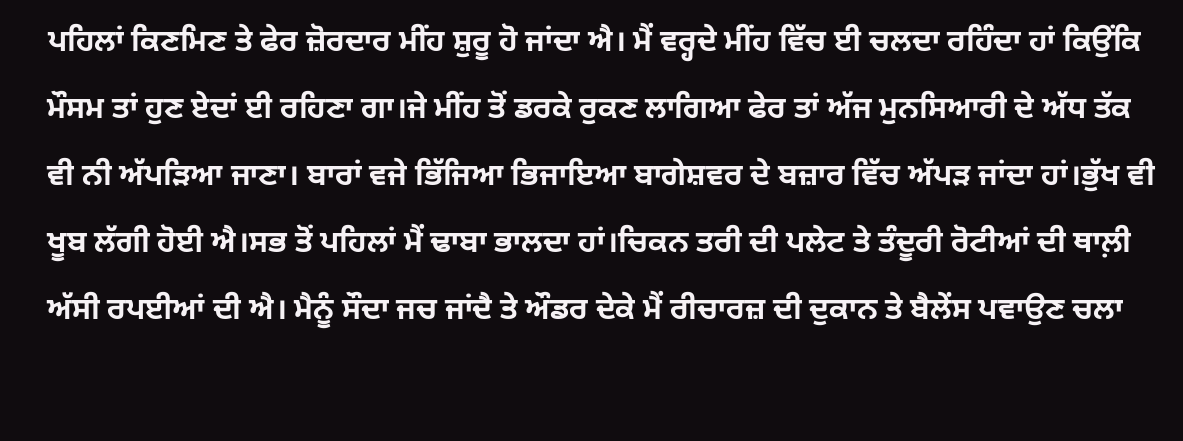ਪਹਿਲਾਂ ਕਿਣਮਿਣ ਤੇ ਫੇਰ ਜ਼ੋਰਦਾਰ ਮੀਂਹ ਸ਼ੁਰੂ ਹੋ ਜਾਂਦਾ ਐ। ਮੈਂ ਵਰ੍ਹਦੇ ਮੀਂਹ ਵਿੱਚ ਈ ਚਲਦਾ ਰਹਿੰਦਾ ਹਾਂ ਕਿਉਂਕਿ ਮੌਸਮ ਤਾਂ ਹੁਣ ਏਦਾਂ ਈ ਰਹਿਣਾ ਗਾ।ਜੇ ਮੀਂਹ ਤੋਂ ਡਰਕੇ ਰੁਕਣ ਲਾਗਿਆ ਫੇਰ ਤਾਂ ਅੱਜ ਮੁਨਸਿਆਰੀ ਦੇ ਅੱਧ ਤੱਕ ਵੀ ਨੀ ਅੱਪੜਿਆ ਜਾਣਾ। ਬਾਰਾਂ ਵਜੇ ਭਿੱਜਿਆ ਭਿਜਾਇਆ ਬਾਗੇਸ਼ਵਰ ਦੇ ਬਜ਼ਾਰ ਵਿੱਚ ਅੱਪੜ ਜਾਂਦਾ ਹਾਂ।ਭੁੱਖ ਵੀ ਖੂਬ ਲੱਗੀ ਹੋਈ ਐ।ਸਭ ਤੋਂ ਪਹਿਲਾਂ ਮੈਂ ਢਾਬਾ ਭਾਲਦਾ ਹਾਂ।ਚਿਕਨ ਤਰੀ ਦੀ ਪਲੇਟ ਤੇ ਤੰਦੂਰੀ ਰੋਟੀਆਂ ਦੀ ਥਾਲ਼ੀ ਅੱਸੀ ਰਪਈਆਂ ਦੀ ਐ। ਮੈਨੂੰ ਸੌਦਾ ਜਚ ਜਾਂਦੈ ਤੇ ਔਡਰ ਦੇਕੇ ਮੈਂ ਰੀਚਾਰਜ਼ ਦੀ ਦੁਕਾਨ ਤੇ ਬੈਲੇਂਸ ਪਵਾਉਣ ਚਲਾ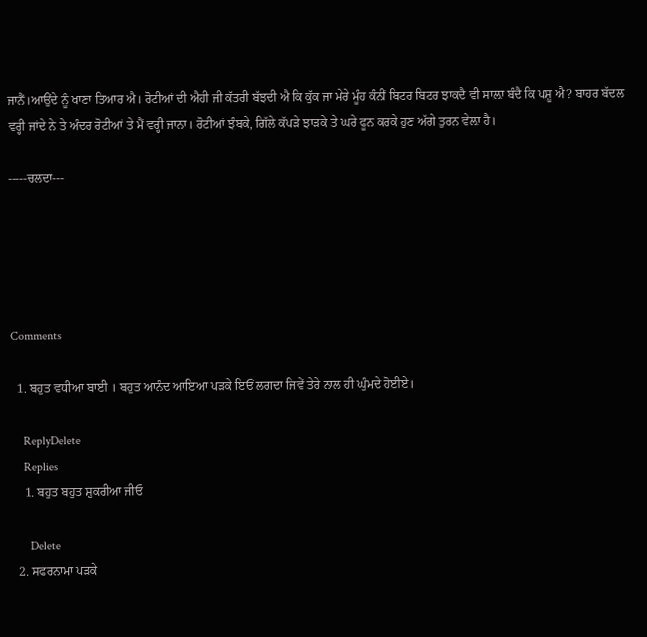ਜਾਨੈਂ।ਆਉਂਦੇ ਨੂੰ ਖਾਣਾ ਤਿਆਰ ਐ। ਰੋਟੀਆਂ ਦੀ ਐਹੀ ਜੀ ਕੱਤਰੀ ਬੱਝਦੀ ਐ ਕਿ ਕੁੱਕ ਜਾ ਮੇਰੇ ਮੂੰਹ ਕੰਨੀਂ ਬਿਟਰ ਬਿਟਰ ਝਾਕਦੈ ਵੀ ਸਾਲ਼ਾ ਬੰਦੈ ਕਿ ਪਸ਼ੂ ਐ? ਬਾਹਰ ਬੱਦਲ ਵਰ੍ਹੀ ਜਾਂਦੇ ਨੇ ਤੇ ਅੰਦਰ ਰੋਟੀਆਂ ਤੇ ਮੈਂ ਵਰ੍ਹੀ ਜਾਨਾ। ਰੋਟੀਆਂ ਝੰਬਕੇ, ਗਿੱਲੇ ਕੱਪੜੇ ਝਾੜਕੇ ਤੇ ਘਰੇ ਫੂਨ ਕਰਕੇ ਹੁਣ ਅੱਗੇ ਤੁਰਨ ਵੇਲ਼ਾ ਹੈ।

-----ਚਲਦਾ---





Comments

  1. ਬਹੁਤ ਵਧੀਆ ਬਾਈ । ਬਹੁਤ ਆਨੰਦ ਆਇਆ ਪੜਕੇ ਇਓਂ ਲਗਦਾ ਜਿਵੇਂ ਤੇਰੇ ਨਾਲ ਹੀ ਘੁੰਮਦੇ ਹੋਈਏ।

    ReplyDelete
    Replies
    1. ਬਹੁਤ ਬਹੁਤ ਸ਼ੁਕਰੀਆ ਜੀਓ

      Delete
  2. ਸਫਰਨਾਮਾ ਪੜਕੇ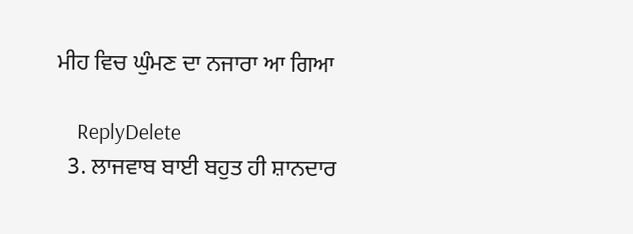ਮੀਹ ਵਿਚ ਘੁੰਮਣ ਦਾ ਨਜਾਰਾ ਆ ਗਿਆ

    ReplyDelete
  3. ਲਾਜਵਾਬ ਬਾਈ ਬਹੁਤ ਹੀ ਸ਼ਾਨਦਾਰ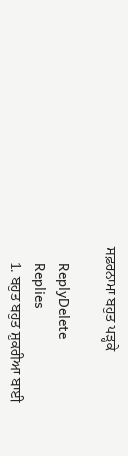ਸਫ਼ਰਨਾਮਾ ਬਹੁਤ ਪੜ੍ਹਕੇ

    ReplyDelete
    Replies
    1. ਬਹੁਤ ਬਹੁਤ ਸ਼ੁਕਰੀਆ ਬਾਈ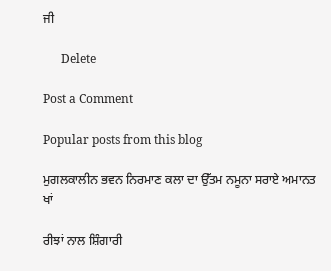ਜੀ

      Delete

Post a Comment

Popular posts from this blog

ਮੁਗਲਕਾਲੀਨ ਭਵਨ ਨਿਰਮਾਣ ਕਲਾ ਦਾ ਉੱਤਮ ਨਮੂਨਾ ਸਰਾਏ ਅਮਾਨਤ ਖਾਂ

ਰੀਝਾਂ ਨਾਲ ਸ਼ਿੰਗਾਰੀ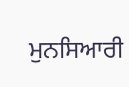ਮੁਨਸਿਆਰੀ